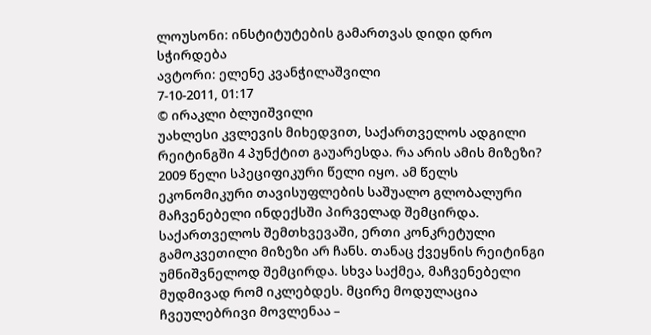ლოუსონი: ინსტიტუტების გამართვას დიდი დრო სჭირდება
ავტორი: ელენე კვანჭილაშვილი
7-10-2011, 01:17
© ირაკლი ბლუიშვილი
უახლესი კვლევის მიხედვით, საქართველოს ადგილი რეიტინგში 4 პუნქტით გაუარესდა. რა არის ამის მიზეზი? 2009 წელი სპეციფიკური წელი იყო. ამ წელს ეკონომიკური თავისუფლების საშუალო გლობალური მაჩვენებელი ინდექსში პირველად შემცირდა. საქართველოს შემთხვევაში, ერთი კონკრეტული გამოკვეთილი მიზეზი არ ჩანს. თანაც ქვეყნის რეიტინგი უმნიშვნელოდ შემცირდა. სხვა საქმეა, მაჩვენებელი მუდმივად რომ იკლებდეს. მცირე მოდულაცია ჩვეულებრივი მოვლენაა –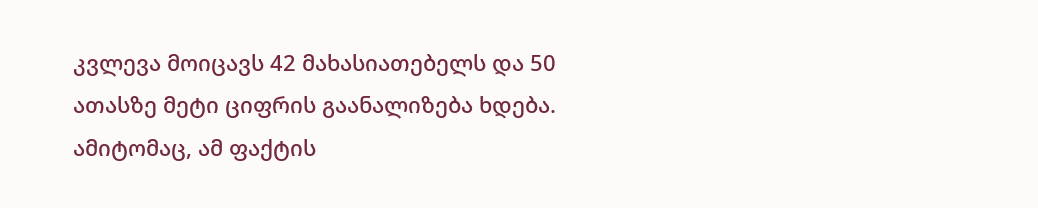კვლევა მოიცავს 42 მახასიათებელს და 50 ათასზე მეტი ციფრის გაანალიზება ხდება. ამიტომაც, ამ ფაქტის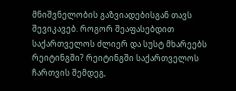მნიშვნელობის გაზვიადებისგან თავს შევიკავებ. როგორ შეაფასებდით საქართველოს ძლიერ და სუსტ მხარეებს რეიტინგში? რეიტინგში საქართველოს ჩართვის შემდეგ,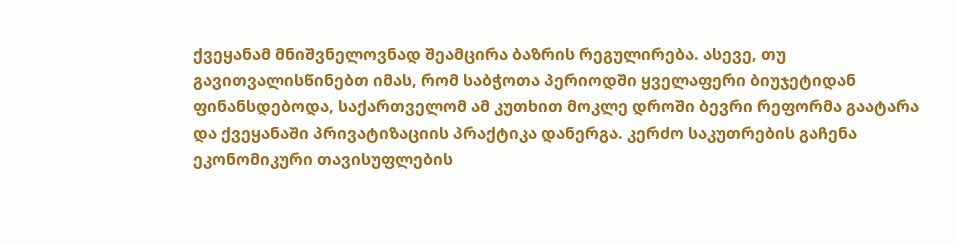ქვეყანამ მნიშვნელოვნად შეამცირა ბაზრის რეგულირება. ასევე, თუ გავითვალისწინებთ იმას, რომ საბჭოთა პერიოდში ყველაფერი ბიუჯეტიდან ფინანსდებოდა, საქართველომ ამ კუთხით მოკლე დროში ბევრი რეფორმა გაატარა და ქვეყანაში პრივატიზაციის პრაქტიკა დანერგა. კერძო საკუთრების გაჩენა ეკონომიკური თავისუფლების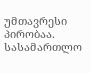უმთავრესი პირობაა. სასამართლო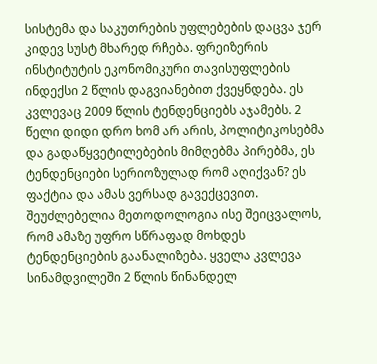სისტემა და საკუთრების უფლებების დაცვა ჯერ კიდევ სუსტ მხარედ რჩება. ფრეიზერის ინსტიტუტის ეკონომიკური თავისუფლების ინდექსი 2 წლის დაგვიანებით ქვეყნდება. ეს კვლევაც 2009 წლის ტენდენციებს აჯამებს. 2 წელი დიდი დრო ხომ არ არის, პოლიტიკოსებმა და გადაწყვეტილებების მიმღებმა პირებმა, ეს ტენდენციები სერიოზულად რომ აღიქვან? ეს ფაქტია და ამას ვერსად გავექცევით. შეუძლებელია მეთოდოლოგია ისე შეიცვალოს, რომ ამაზე უფრო სწრაფად მოხდეს ტენდენციების გაანალიზება. ყველა კვლევა სინამდვილეში 2 წლის წინანდელ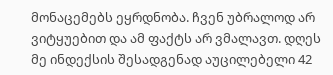მონაცემებს ეყრდნობა. ჩვენ უბრალოდ არ ვიტყუებით და ამ ფაქტს არ ვმალავთ. დღეს მე ინდექსის შესადგენად აუცილებელი 42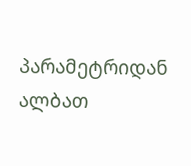პარამეტრიდან ალბათ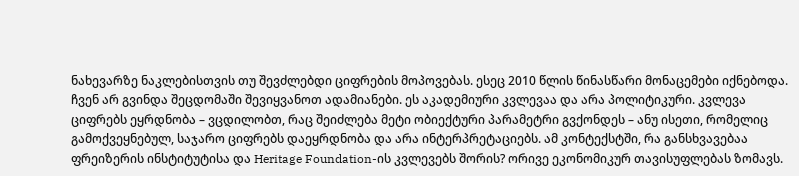ნახევარზე ნაკლებისთვის თუ შევძლებდი ციფრების მოპოვებას. ესეც 2010 წლის წინასწარი მონაცემები იქნებოდა. ჩვენ არ გვინდა შეცდომაში შევიყვანოთ ადამიანები. ეს აკადემიური კვლევაა და არა პოლიტიკური. კვლევა ციფრებს ეყრდნობა – ვცდილობთ, რაც შეიძლება მეტი ობიექტური პარამეტრი გვქონდეს – ანუ ისეთი, რომელიც გამოქვეყნებულ, საჯარო ციფრებს დაეყრდნობა და არა ინტერპრეტაციებს. ამ კონტექსტში, რა განსხვავებაა ფრეიზერის ინსტიტუტისა და Heritage Foundation-ის კვლევებს შორის? ორივე ეკონომიკურ თავისუფლებას ზომავს.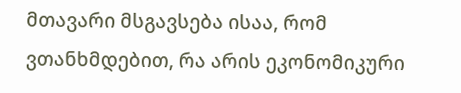მთავარი მსგავსება ისაა, რომ ვთანხმდებით, რა არის ეკონომიკური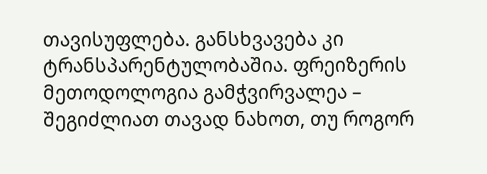თავისუფლება. განსხვავება კი ტრანსპარენტულობაშია. ფრეიზერის მეთოდოლოგია გამჭვირვალეა – შეგიძლიათ თავად ნახოთ, თუ როგორ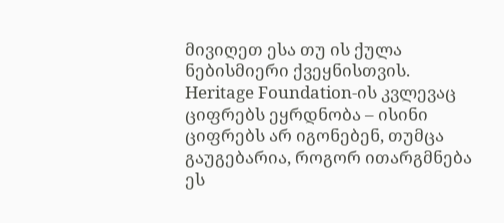მივიღეთ ესა თუ ის ქულა ნებისმიერი ქვეყნისთვის. Heritage Foundation-ის კვლევაც ციფრებს ეყრდნობა – ისინი ციფრებს არ იგონებენ, თუმცა გაუგებარია, როგორ ითარგმნება ეს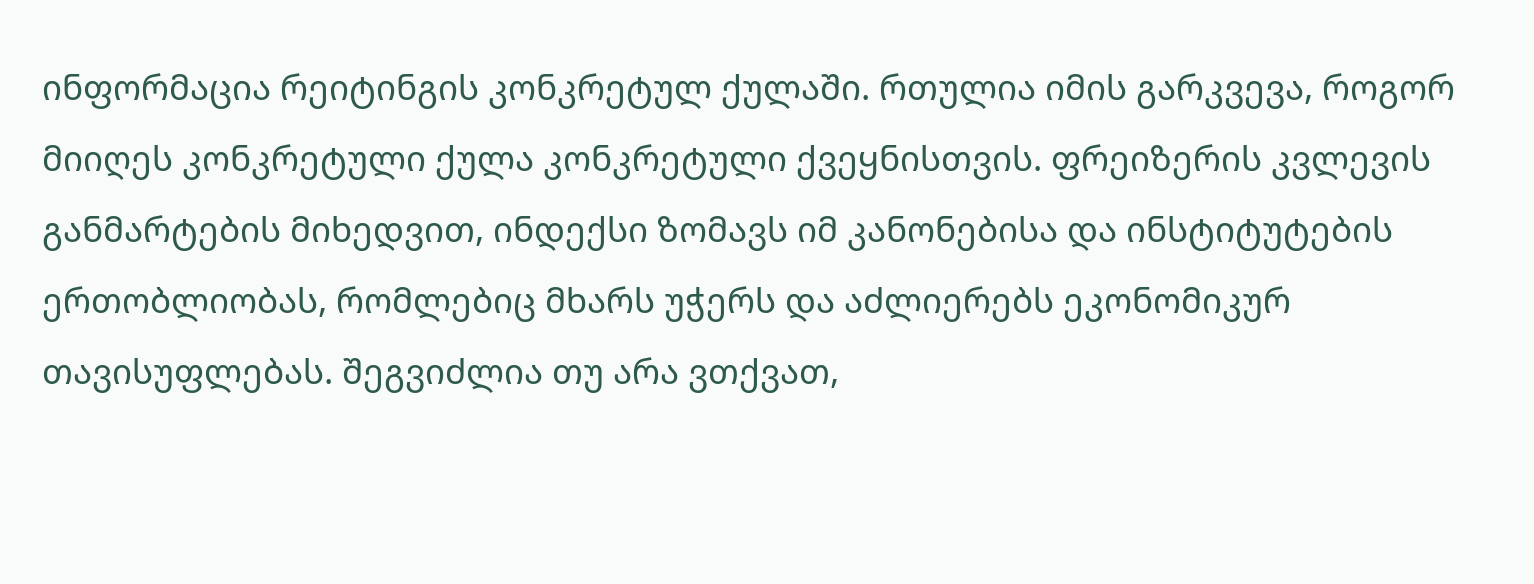ინფორმაცია რეიტინგის კონკრეტულ ქულაში. რთულია იმის გარკვევა, როგორ მიიღეს კონკრეტული ქულა კონკრეტული ქვეყნისთვის. ფრეიზერის კვლევის განმარტების მიხედვით, ინდექსი ზომავს იმ კანონებისა და ინსტიტუტების ერთობლიობას, რომლებიც მხარს უჭერს და აძლიერებს ეკონომიკურ თავისუფლებას. შეგვიძლია თუ არა ვთქვათ,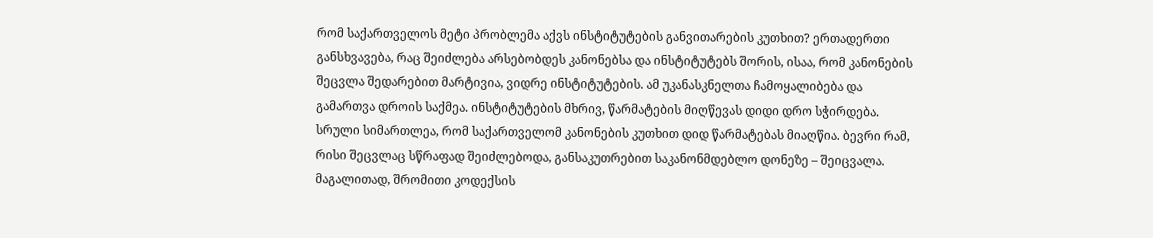რომ საქართველოს მეტი პრობლემა აქვს ინსტიტუტების განვითარების კუთხით? ერთადერთი განსხვავება, რაც შეიძლება არსებობდეს კანონებსა და ინსტიტუტებს შორის, ისაა, რომ კანონების შეცვლა შედარებით მარტივია, ვიდრე ინსტიტუტების. ამ უკანასკნელთა ჩამოყალიბება და გამართვა დროის საქმეა. ინსტიტუტების მხრივ, წარმატების მიღწევას დიდი დრო სჭირდება. სრული სიმართლეა, რომ საქართველომ კანონების კუთხით დიდ წარმატებას მიაღწია. ბევრი რამ, რისი შეცვლაც სწრაფად შეიძლებოდა, განსაკუთრებით საკანონმდებლო დონეზე – შეიცვალა. მაგალითად, შრომითი კოდექსის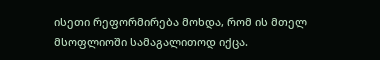ისეთი რეფორმირება მოხდა, რომ ის მთელ მსოფლიოში სამაგალითოდ იქცა.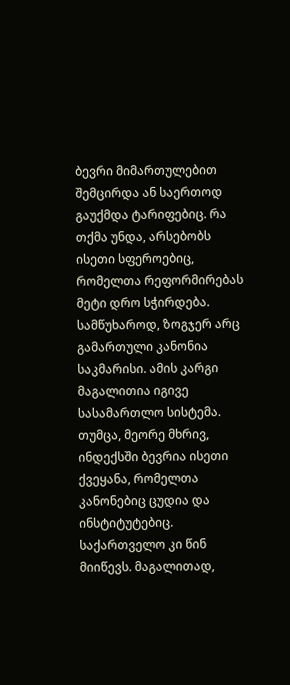ბევრი მიმართულებით შემცირდა ან საერთოდ გაუქმდა ტარიფებიც. რა თქმა უნდა, არსებობს ისეთი სფეროებიც, რომელთა რეფორმირებას მეტი დრო სჭირდება. სამწუხაროდ, ზოგჯერ არც გამართული კანონია საკმარისი. ამის კარგი მაგალითია იგივე სასამართლო სისტემა. თუმცა, მეორე მხრივ, ინდექსში ბევრია ისეთი ქვეყანა, რომელთა კანონებიც ცუდია და ინსტიტუტებიც. საქართველო კი წინ მიიწევს. მაგალითად,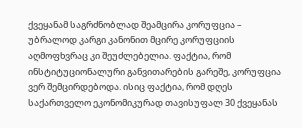ქვეყანამ საგრძნობლად შეამცირა კორუფცია – უბრალოდ კარგი კანონით მცირე კორუფციის აღმოფხვრაც კი შეუძლებელია. ფაქტია, რომ ინსტიტუციონალური განვითარების გარეშე, კორუფცია ვერ შემცირდებოდა. ისიც ფაქტია, რომ დღეს საქართველო ეკონომიკურად თავისუფალ 30 ქვეყანას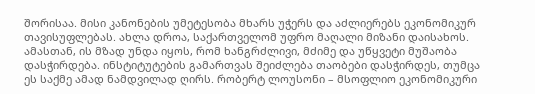შორისაა. მისი კანონების უმეტესობა მხარს უჭერს და აძლიერებს ეკონომიკურ თავისუფლებას. ახლა დროა, საქართველომ უფრო მაღალი მიზანი დაისახოს. ამასთან, ის მზად უნდა იყოს, რომ ხანგრძლივი, მძიმე და უწყვეტი მუშაობა დასჭირდება. ინსტიტუტების გამართვას შეიძლება თაობები დასჭირდეს, თუმცა ეს საქმე ამად ნამდვილად ღირს. რობერტ ლოუსონი – მსოფლიო ეკონომიკური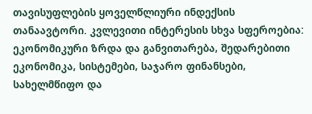თავისუფლების ყოველწლიური ინდექსის თანაავტორი. კვლევითი ინტერესის სხვა სფეროებია: ეკონომიკური ზრდა და განვითარება, შედარებითი ეკონომიკა, სისტემები, საჯარო ფინანსები, სახელმწიფო და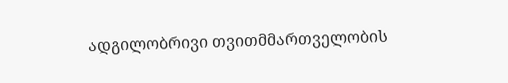ადგილობრივი თვითმმართველობის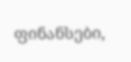ფინანსები,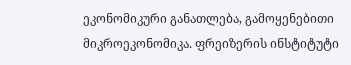ეკონომიკური განათლება, გამოყენებითი მიკროეკონომიკა. ფრეიზერის ინსტიტუტი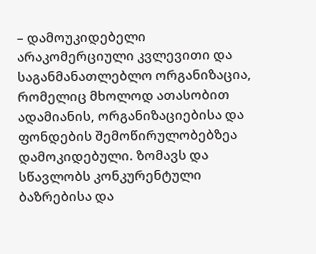– დამოუკიდებელი არაკომერციული კვლევითი და საგანმანათლებლო ორგანიზაცია, რომელიც მხოლოდ ათასობით ადამიანის, ორგანიზაციებისა და ფონდების შემოწირულობებზეა დამოკიდებული. ზომავს და სწავლობს კონკურენტული ბაზრებისა და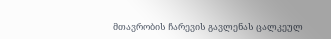მთავრობის ჩარევის გავლენას ცალკეულ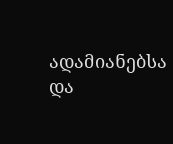ადამიანებსა და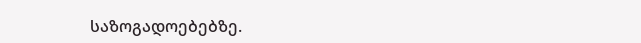საზოგადოებებზე.